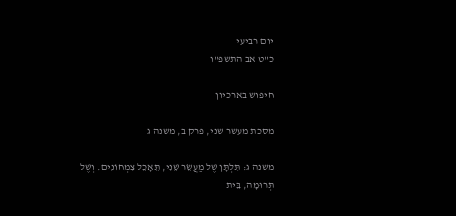יום רביעי
כ"ט אב התשפ"ו

חיפוש בארכיון

מסכת מעשר שני, פרק ב, משנה ג

משנה ג: תִּלְתָּן שֶׁל מַעֲשֵׂר שֵׁנִי, תֵּאָכֵל צִמְחוֹנִים. וְשֶׁל תְּרוּמָה, בֵּית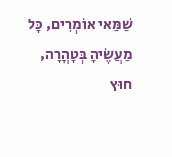שַׁמַּאי אוֹמְרִים, כָּל מַעֲשֶׂיהָ בְּטָהֳרָה, חוּץ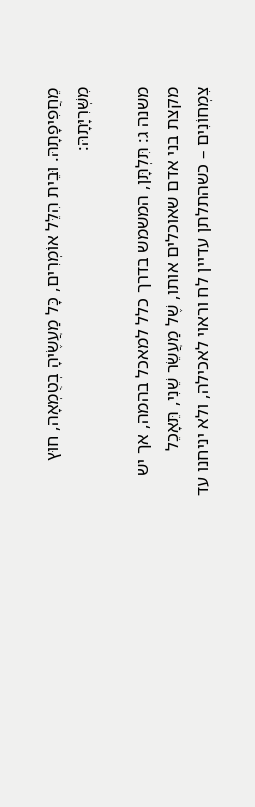מֵחֲפִיפָתָהּ. וּבֵית הִלֵּל אוֹמְרִים, כָּל מַעֲשֶׂיהָ בְטֻמְאָה, חוּץ מִשְּׁרִיָּתָהּ:

משנה ג: תִּלְתָּן, המשמש בדרך כלל למאכל בהמה, אך יש מקצת בני אדם שאוכלים אותו, שֶׁל מַעֲשֵׂר שֵׁנִי, תֵּאָכֵל צִמְחוֹנִים – כשהתלתן עדיין לח וראוי לאכילה, ולא יניחנו עד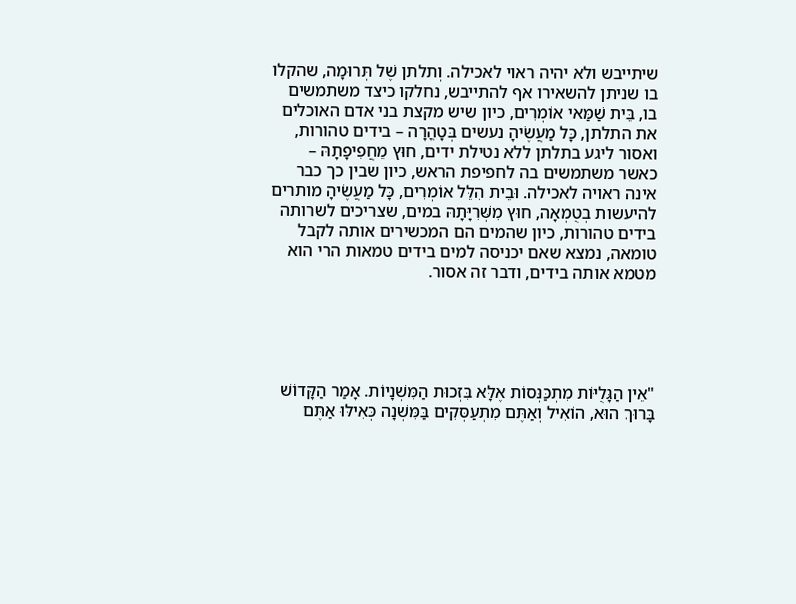שיתייבש ולא יהיה ראוי לאכילה. וְתלתן שֶׁל תְּרוּמָה, שהקלו בו שניתן להשאירו אף להתייבש, נחלקו כיצד משתמשים בו, בֵּית שַׁמַּאי אוֹמְרִים, כיון שיש מקצת בני אדם האוכלים את התלתן, כָּל מַעֲשֶׂיהָ נעשים בְּטָהֳרָה – בידים טהורות, ואסור ליגע בתלתן ללא נטילת ידים, חוּץ מֵחֲפִיפָתָהּ – כאשר משתמשים בה לחפיפת הראש, כיון שבין כך כבר אינה ראויה לאכילה. וּבֵית הִלֵּל אוֹמְרִים, כָּל מַעֲשֶׂיהָ מותרים להיעשות בְטֻמְאָה, חוּץ מִשְּׁרִיָּתָהּ במים, שצריכים לשרותה בידים טהורות, כיון שהמים הם המכשירים אותה לקבל טומאה, נמצא שאם יכניסה למים בידים טמאות הרי הוא מטמא אותה בידים, ודבר זה אסור.





"אֵין הַגָּלֻיּוֹת מִתְכַּנְּסוֹת אֶלָּא בִּזְכוּת הַמִּשְׁנָיוֹת. אָמַר הַקָּדוֹשׁ בָּרוּךְ הוּא, הוֹאִיל וְאַתֶּם מִתְעַסְּקִים בַּמִּשְׁנָה כְּאִילּוּ אַתֶּם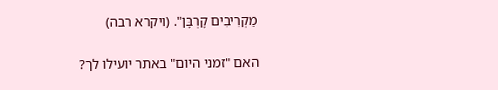מַקְרִיבִים קָרְבָּן". (ויקרא רבה)

האם "זמני היום" באתר יועילו לך?